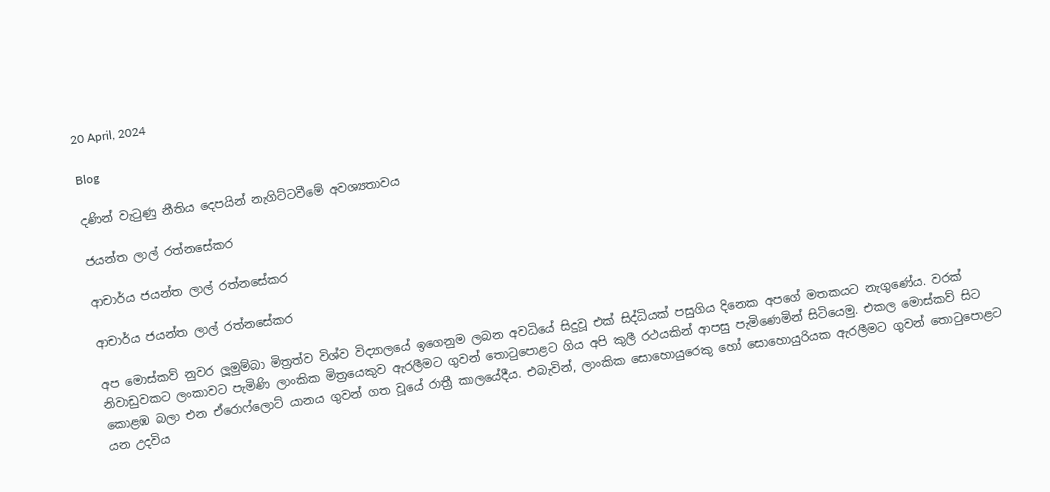20 April, 2024

Blog

දණින් වැටුණු නීතිය දෙපයින් නැගිට්ටවීමේ අවශ්‍යතාවය

ජයන්ත ලාල් රත්නසේකර

ආචාර්ය ජයන්ත ලාල් රත්නසේකර

ආචාර්ය ජයන්ත ලාල් රත්නසේකර

අප මොස්කව් නුවර ලූමුම්බා මිත්‍රත්ව විශ්ව විද්‍යාලයේ ඉගෙනුම ලබන අවධියේ සිදුවූ එක් සිද්ධියක් පසුගිය දිනෙක අපගේ මතකයට නැගුණේය. වරක් නිවාඩුවකට ලංකාවට පැමිණි ලාංකික මිත්‍රයෙකුව ඇරලීමට ගුවන් තොටුපොළට ගිය අපි කුලී රථයකින් ආපසු පැමිණෙමින් සිටියෙමු. එකල මොස්කව් සිට කොළඹ බලා එන ඒරොෆ්ලොට් යානය ගුවන් ගත වූයේ රාත්‍රී කාලයේදීය. එබැවින්, ලාංකික සොහොයුරෙකු හෝ සොහොයුරියක ඇරලීමට ගුවන් තොටුපොළට යන උදවිය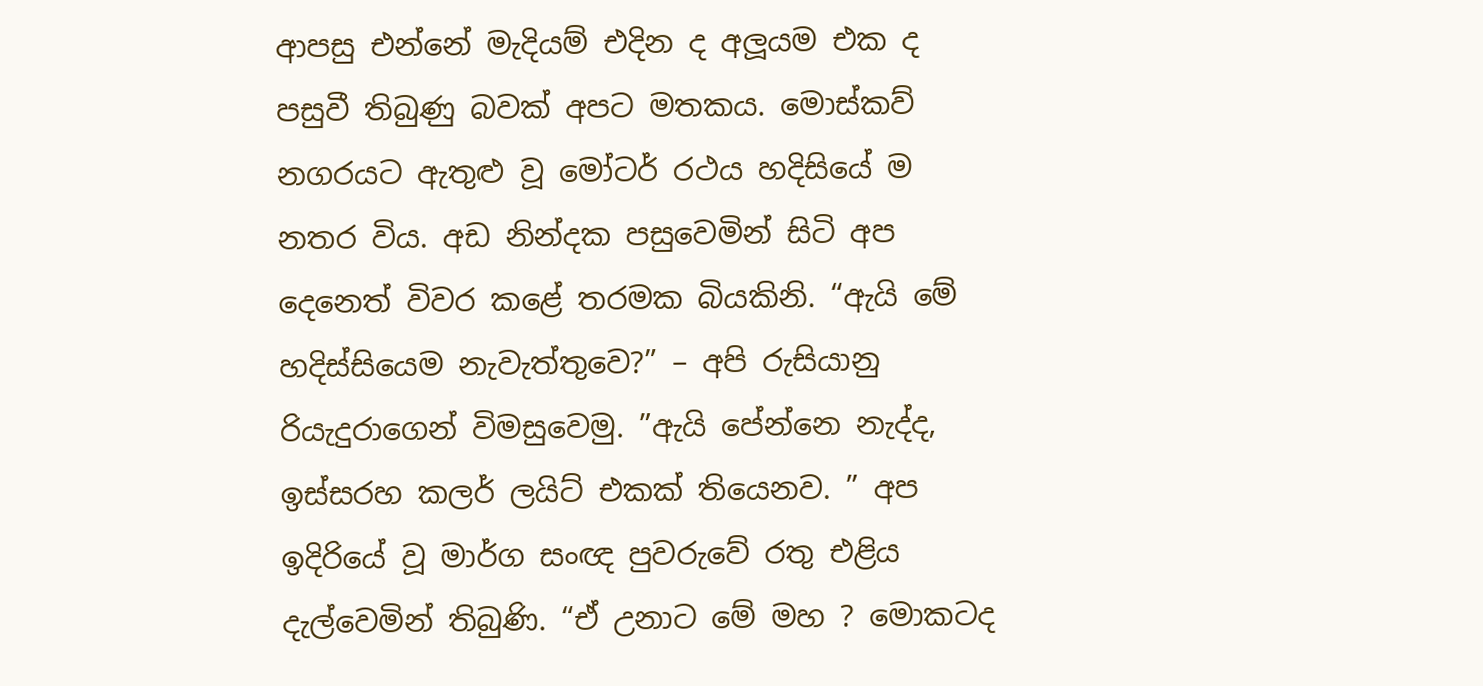ආපසු එන්නේ මැදියම් එදින ද අලූයම එක ද පසුවී තිබුණු බවක් අපට මතකය. මොස්කව් නගරයට ඇතුළු වූ මෝටර් රථය හදිසියේ ම නතර විය. අඩ නින්දක පසුවෙමින් සිටි අප දෙනෙත් විවර කළේ තරමක බියකිනි. “ඇයි මේ හදිස්සියෙම නැවැත්තුවෙ?” – අපි රුසියානු රියැදුරාගෙන් විමසුවෙමු. ”ඇයි පේන්නෙ නැද්ද, ඉස්සරහ කලර් ලයිට් එකක් තියෙනව. ” අප ඉදිරියේ වූ මාර්ග සංඥ පුවරුවේ රතු එළිය දැල්වෙමින් තිබුණි. “ඒ උනාට මේ මහ ? මොකටද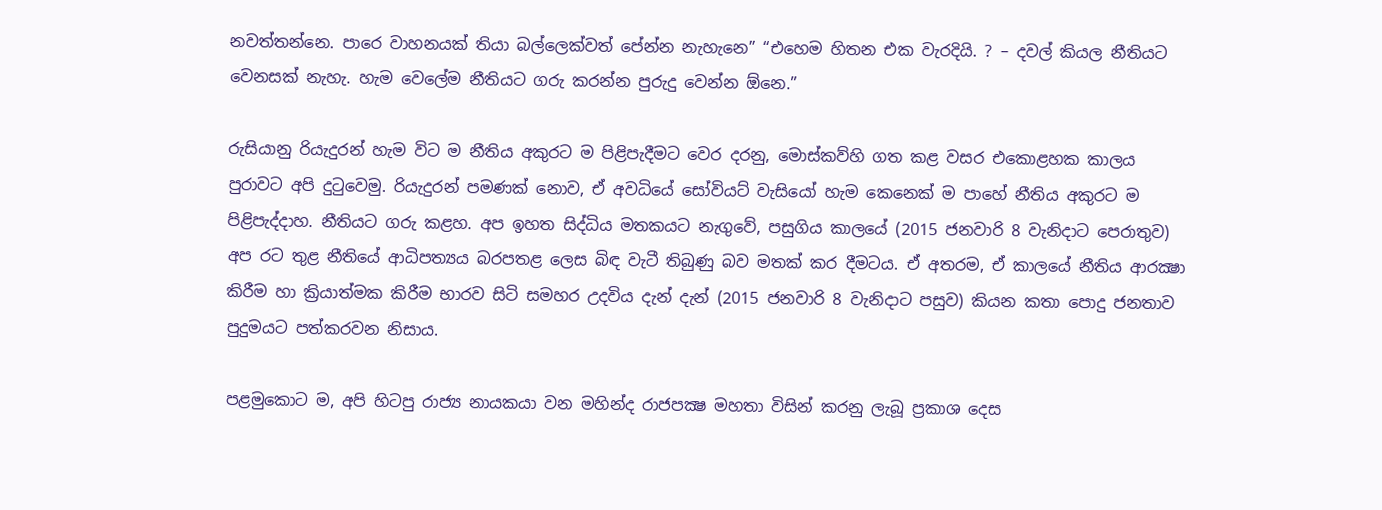නවත්තන්නෙ. පාරෙ වාහනයක් තියා බල්ලෙක්වත් පේන්න නැහැනෙ” “එහෙම හිතන එක වැරදියි. ? – දවල් කියල නීතියට වෙනසක් නැහැ. හැම වෙලේම නීතියට ගරු කරන්න පුරුදු වෙන්න ඕනෙ.”

රුසියානු රියැදුරන් හැම විට ම නීතිය අකුරට ම පිළිපැදීමට වෙර දරනු, මොස්කව්හි ගත කළ වසර එකොළහක කාලය පුරාවට අපි දුටුවෙමු. රියැදුරන් පමණක් නොව, ඒ අවධියේ සෝවියට් වැසියෝ හැම කෙනෙක් ම පාහේ නීතිය අකුරට ම පිළිපැද්දාහ. නීතියට ගරු කළහ. අප ඉහත සිද්ධිය මතකයට නැගුවේ, පසුගිය කාලයේ (2015 ජනවාරි 8 වැනිදාට පෙරාතුව) අප රට තුළ නීතියේ ආධිපත්‍යය බරපතළ ලෙස බිඳ වැටී තිබුණු බව මතක් කර දීමටය. ඒ අතරම, ඒ කාලයේ නීතිය ආරක්‍ෂා කිරීම හා ක්‍රියාත්මක කිරීම භාරව සිටි සමහර උදවිය දැන් දැන් (2015 ජනවාරි 8 වැනිදාට පසුව) කියන කතා පොදු ජනතාව පුදුමයට පත්කරවන නිසාය.

පළමුකොට ම, අපි හිටපු රාජ්‍ය නායකයා වන මහින්ද රාජපක්‍ෂ මහතා විසින් කරනු ලැබූ ප්‍රකාශ දෙස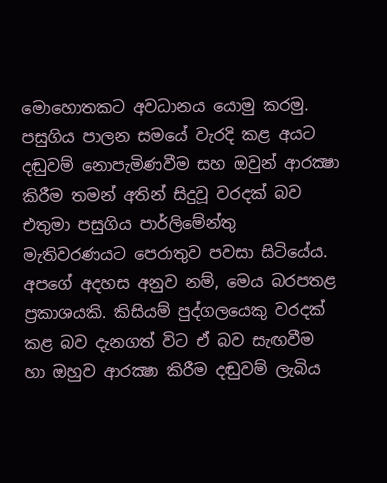මොහොතකට අවධානය යොමු කරමු. පසුගිය පාලන සමයේ වැරදි කළ අයට දඬුවම් නොපැමිණවීම සහ ඔවුන් ආරක්‍ෂා කිරීම තමන් අතින් සිදුවූ වරදක් බව එතුමා පසුගිය පාර්ලිමේන්තු මැතිවරණයට පෙරාතුව පවසා සිටියේය. අපගේ අදහස අනුව නම්, මෙය බරපතළ ප්‍රකාශයකි. කිසියම් පුද්ගලයෙකු වරදක් කළ බව දැනගත් විට ඒ බව සැඟවීම හා ඔහුව ආරක්‍ෂා කිරීම දඬුවම් ලැබිය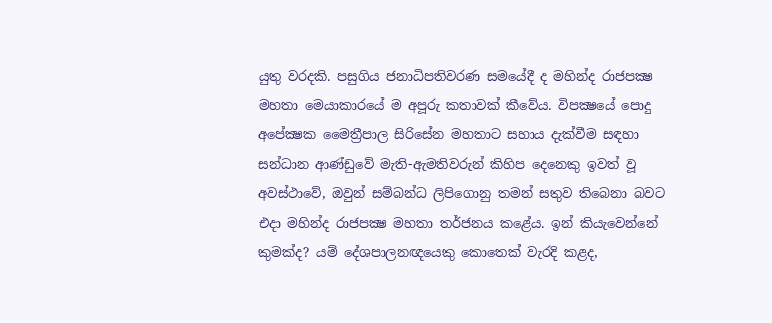යුතු වරදකි. පසුගිය ජනාධිපතිවරණ සමයේදී ද මහින්ද රාජපක්‍ෂ මහතා මෙයාකාරයේ ම අපූරු කතාවක් කීවේය. විපක්‍ෂයේ පොදු අපේක්‍ෂක මෛත්‍රීපාල සිරිසේන මහතාට සහාය දැක්වීම සඳහා සන්ධාන ආණ්ඩුවේ මැති-ඇමතිවරුන් කිහිප දෙනෙකු ඉවත් වූ අවස්ථාවේ, ඔවුන් සම්බන්ධ ලිපිගොනු තමන් සතුව තිබෙනා බවට එදා මහින්ද රාජපක්‍ෂ මහතා තර්ජනය කළේය. ඉන් කියැවෙන්නේ කුමක්ද? යම් දේශපාලනඥයෙකු කොතෙක් වැරදි කළද,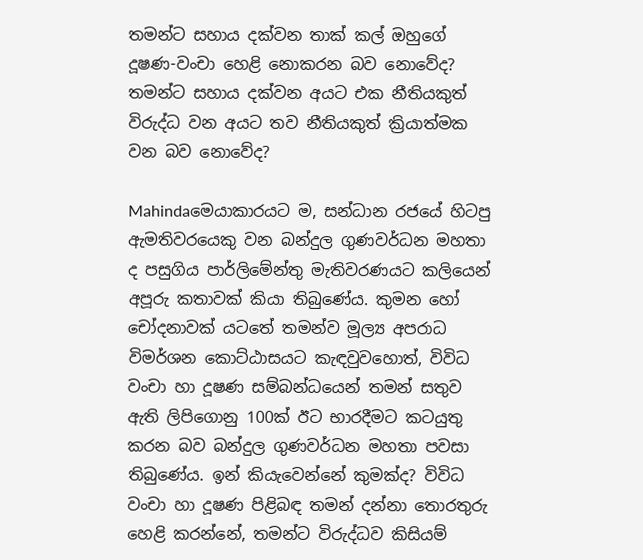තමන්ට සහාය දක්වන තාක් කල් ඔහුගේ දූෂණ-වංචා හෙළි නොකරන බව නොවේද? තමන්ට සහාය දක්වන අයට එක නීතියකුත් විරුද්ධ වන අයට තව නීතියකුත් ක්‍රියාත්මක වන බව නොවේද?

Mahindaමෙයාකාරයට ම, සන්ධාන රජයේ හිටපු ඇමතිවරයෙකු වන බන්දුල ගුණවර්ධන මහතා ද පසුගිය පාර්ලිමේන්තු මැතිවරණයට කලියෙන් අපූරු කතාවක් කියා තිබුණේය. කුමන හෝ චෝදනාවක් යටතේ තමන්ව මූල්‍ය අපරාධ විමර්ශන කොට්ඨාසයට කැඳවුවහොත්, විවිධ වංචා හා දූෂණ සම්බන්ධයෙන් තමන් සතුව ඇති ලිපිගොනු 100ක් ඊට භාරදීමට කටයුතු කරන බව බන්දුල ගුණවර්ධන මහතා පවසා තිබුණේය. ඉන් කියැවෙන්නේ කුමක්ද? විවිධ වංචා හා දූෂණ පිළිබඳ තමන් දන්නා තොරතුරු හෙළි කරන්නේ, තමන්ට විරුද්ධව කිසියම්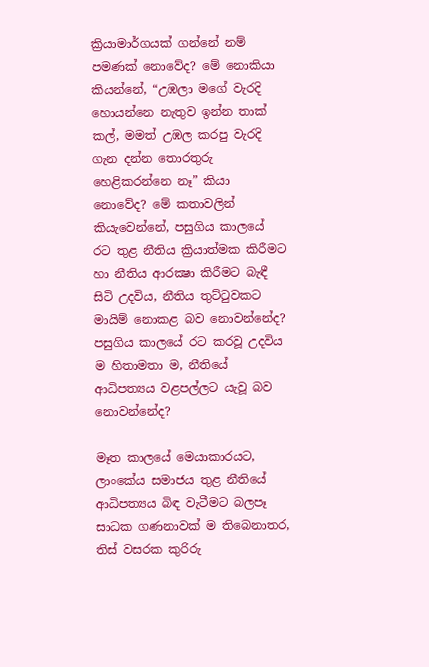ක්‍රියාමාර්ගයක් ගන්නේ නම් පමණක් නොවේද? මේ නොකියා කියන්නේ, “උඹලා මගේ වැරදි හොයන්නෙ නැතුව ඉන්න තාක් කල්, මමත් උඹල කරපු වැරදි ගැන දන්න තොරතුරු හෙළිකරන්නෙ නෑ” කියා නොවේද? මේ කතාවලින් කියැවෙන්නේ, පසුගිය කාලයේ රට තුළ නීතිය ක්‍රියාත්මක කිරීමට හා නීතිය ආරක්‍ෂා කිරීමට බැඳී සිටි උදවිය, නීතිය තුට්ටුවකට මායිම් නොකළ බව නොවන්නේද? පසුගිය කාලයේ රට කරවූ උදවිය ම හිතාමතා ම, නීතියේ ආධිපත්‍යය වළපල්ලට යැවූ බව නොවන්නේද?

මෑත කාලයේ මෙයාකාරයට, ලාංකේය සමාජය තුළ නීතියේ ආධිපත්‍යය බිඳ වැටීමට බලපෑ සාධක ගණනාවක් ම තිබෙනාතර, තිස් වසරක කුරිරු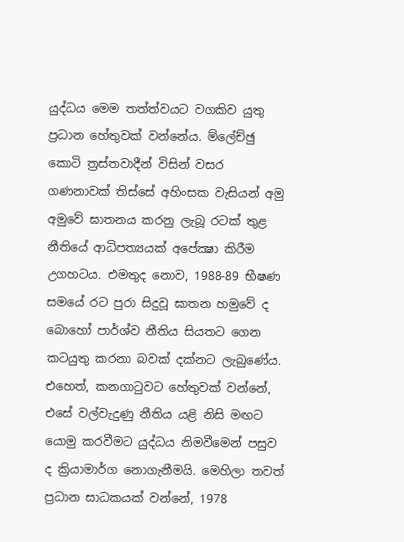යුද්ධය මෙම තත්ත්වයට වගකිව යුතු ප්‍රධාන හේතුවක් වන්නේය. ම්ලේච්ඡු කොටි ත්‍රස්තවාදීන් විසින් වසර ගණනාවක් තිස්සේ අහිංසක වැසියන් අමු අමුවේ ඝාතනය කරනු ලැබූ රටක් තුළ නීතියේ ආධිපත්‍යයක් අපේක්‍ෂා කිරීම උගහටය. එමතුද නොව, 1988-89 භීෂණ සමයේ රට පුරා සිදුවූ ඝාතන හමුවේ ද බොහෝ පාර්ශ්ව නීතිය සියතට ගෙන කටයුතු කරනා බවක් දක්නට ලැබුණේය. එහෙත්, කනගාටුවට හේතුවක් වන්නේ, එසේ වල්වැදුණු නීතිය යළි නිසි මඟට යොමු කරවීමට යුද්ධය නිමවීමෙන් පසුව ද ක්‍රියාමාර්ග නොගැනීමයි. මෙහිලා තවත් ප්‍රධාන සාධකයක් වන්නේ, 1978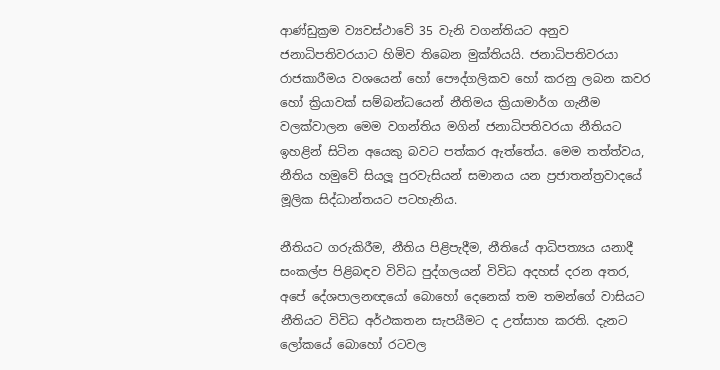ආණ්ඩුක්‍රම ව්‍යවස්ථාවේ 35 වැනි වගන්තියට අනුව ජනාධිපතිවරයාට හිමිව තිබෙන මුක්තියයි. ජනාධිපතිවරයා රාජකාරීමය වශයෙන් හෝ පෞද්ගලිකව හෝ කරනු ලබන කවර හෝ ක්‍රියාවක් සම්බන්ධයෙන් නීතිමය ක්‍රියාමාර්ග ගැනීම වලක්වාලන මෙම වගන්තිය මගින් ජනාධිපතිවරයා නීතියට ඉහළින් සිටින අයෙකු බවට පත්කර ඇත්තේය. මෙම තත්ත්වය, නීතිය හමුවේ සියලූ පුරවැසියන් සමානය යන ප්‍රජාතන්ත්‍රවාදයේ මූලික සිද්ධාන්තයට පටහැනිය.

නීතියට ගරුකිරීම, නීතිය පිළිපැදීම, නීතියේ ආධිපත්‍යය යනාදී සංකල්ප පිළිබඳව විවිධ පුද්ගලයන් විවිධ අදහස් දරන අතර, අපේ දේශපාලනඥයෝ බොහෝ දෙනෙක් තම තමන්ගේ වාසියට නීතියට විවිධ අර්ථකතන සැපයීමට ද උත්සාහ කරති. දැනට ලෝකයේ බොහෝ රටවල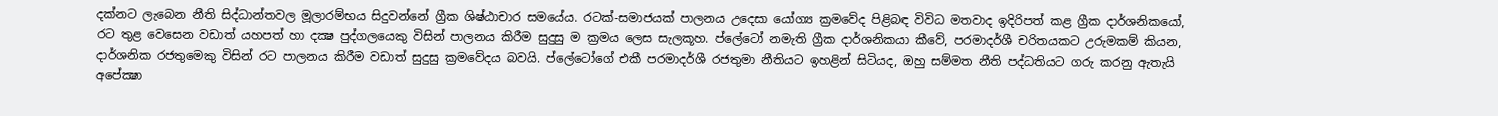දක්නට ලැබෙන නීති සිද්ධාන්තවල මූලාරම්භය සිදුවන්නේ ග්‍රීක ශිෂ්ඨාචාර සමයේය. රටක්-සමාජයක් පාලනය උදෙසා යෝග්‍ය ක්‍රමවේද පිළිබඳ විවිධ මතවාද ඉදිරිපත් කළ ග්‍රීක දාර්ශනිකයෝ, රට තුළ වෙසෙන වඩාත් යහපත් හා දක්‍ෂ පුද්ගලයෙකු විසින් පාලනය කිරීම සුදුසු ම ක්‍රමය ලෙස සැලකූහ. ප්ලේටෝ නමැති ග්‍රීක දාර්ශනිකයා කීවේ, පරමාදර්ශී චරිතයකට උරුමකම් කියන, දාර්ශනික රජතුමෙකු විසින් රට පාලනය කිරීම වඩාත් සුදුසු ක්‍රමවේදය බවයි. ප්ලේටෝගේ එකී පරමාදර්ශී රජතුමා නීතියට ඉහළින් සිටියද, ඔහු සම්මත නීති පද්ධතියට ගරු කරනු ඇතැයි අපේක්‍ෂා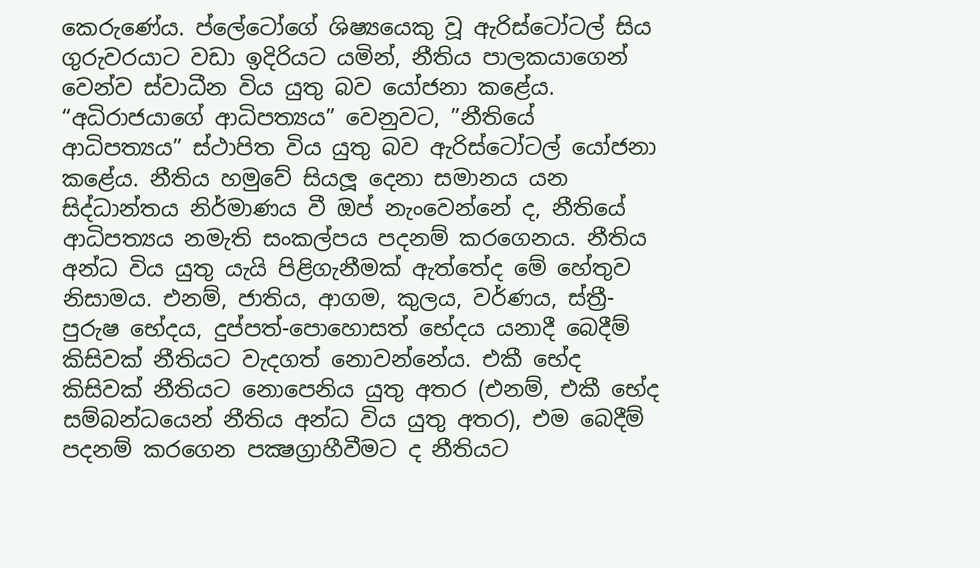කෙරුණේය. ප්ලේටෝගේ ශිෂ්‍යයෙකු වූ ඇරිස්ටෝටල් සිය ගුරුවරයාට වඩා ඉදිරියට යමින්, නීතිය පාලකයාගෙන් වෙන්ව ස්වාධීන විය යුතු බව යෝජනා කළේය. “අධිරාජයාගේ ආධිපත්‍යය” වෙනුවට, ”නීතියේ ආධිපත්‍යය” ස්ථාපිත විය යුතු බව ඇරිස්ටෝටල් යෝජනා කළේය. නීතිය හමුවේ සියලූ දෙනා සමානය යන සිද්ධාන්තය නිර්මාණය වී ඔප් නැංවෙන්නේ ද, නීතියේ ආධිපත්‍යය නමැති සංකල්පය පදනම් කරගෙනය. නීතිය අන්ධ විය යුතු යැයි පිළිගැනීමක් ඇත්තේද මේ හේතුව නිසාමය. එනම්, ජාතිය, ආගම, කුලය, වර්ණය, ස්ත්‍රී-පුරුෂ භේදය, දුප්පත්-පොහොසත් භේදය යනාදී බෙදීම් කිසිවක් නීතියට වැදගත් නොවන්නේය. එකී භේද කිසිවක් නීතියට නොපෙනිය යුතු අතර (එනම්, එකී භේද සම්බන්ධයෙන් නීතිය අන්ධ විය යුතු අතර), එම බෙදීම් පදනම් කරගෙන පක්‍ෂග්‍රාහීවීමට ද නීතියට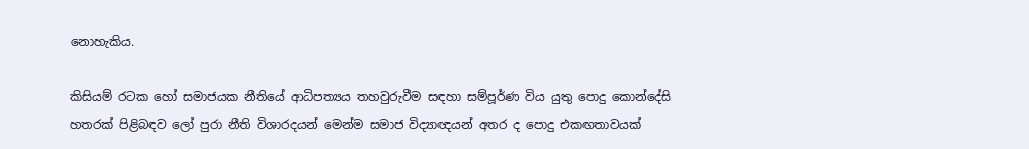නොහැකිය.

කිසියම් රටක හෝ සමාජයක නීතියේ ආධිපත්‍යය තහවුරුවීම සඳහා සම්පූර්ණ විය යුතු පොදු කොන්දේසි හතරක් පිළිබඳව ලෝ පුරා නීති විශාරදයන් මෙන්ම සමාජ විද්‍යාඥයන් අතර ද පොදු එකඟතාවයක්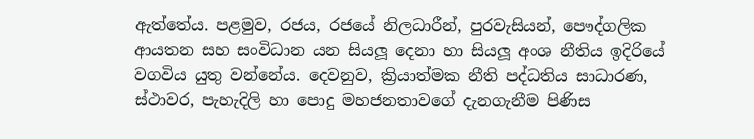ඇත්තේය. පළමුව, රජය, රජයේ නිලධාරීන්, පුරවැසියන්, පෞද්ගලික ආයතන සහ සංවිධාන යන සියලූ දෙනා හා සියලූ අංශ නීතිය ඉදිරියේ වගවිය යුතු වන්නේය. දෙවනුව, ක්‍රියාත්මක නීති පද්ධතිය සාධාරණ, ස්ථාවර, පැහැදිලි හා පොදු මහජනතාවගේ දැනගැනීම පිණිස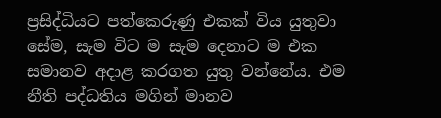ප්‍රසිද්ධියට පත්කෙරුණු එකක් විය යුතුවා සේම, සැම විට ම සැම දෙනාට ම එක සමානව අදාළ කරගත යුතු වන්නේය. එම නීති පද්ධතිය මගින් මානව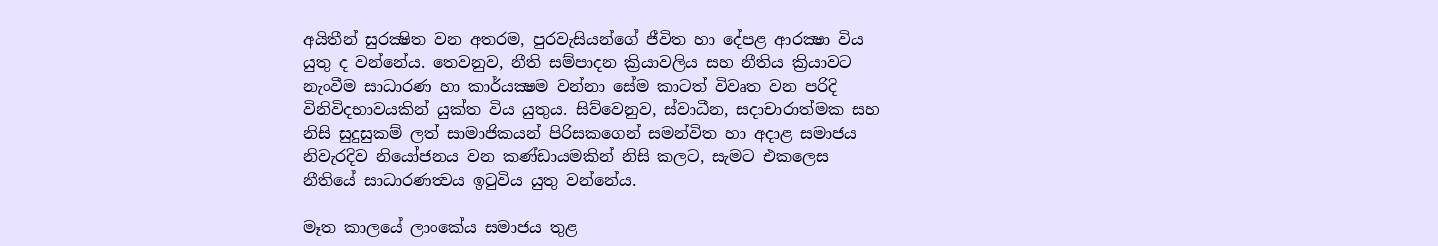අයිතීන් සුරක්‍ෂිත වන අතරම, පුරවැසියන්ගේ ජීවිත හා දේපළ ආරක්‍ෂා විය යුතු ද වන්නේය. තෙවනුව, නීති සම්පාදන ක්‍රියාවලිය සහ නීතිය ක්‍රියාවට නැංවීම සාධාරණ හා කාර්යක්‍ෂම වන්නා සේම කාටත් විවෘත වන පරිදි විනිවිදභාවයකින් යුක්ත විය යුතුය. සිව්වෙනුව, ස්වාධීන, සදාචාරාත්මක සහ නිසි සුදුසුකම් ලත් සාමාජිකයන් පිරිසකගෙන් සමන්විත හා අදාළ සමාජය නිවැරදිව නියෝජනය වන කණ්ඩායමකින් නිසි කලට, සැමට එකලෙස නීතියේ සාධාරණත්‍වය ඉටුවිය යුතු වන්නේය.

මෑත කාලයේ ලාංකේය සමාජය තුළ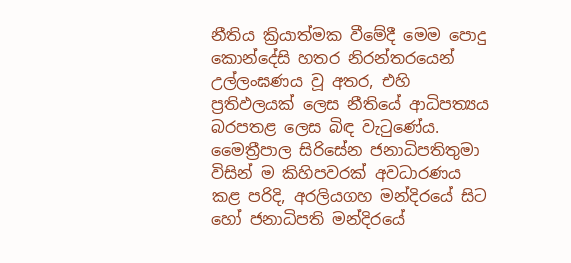නීතිය ක්‍රියාත්මක වීමේදී මෙම පොදු කොන්දේසි හතර නිරන්තරයෙන් උල්ලංඝණය වූ අතර, එහි ප්‍රතිඵලයක් ලෙස නීතියේ ආධිපත්‍යය බරපතළ ලෙස බිඳ වැටුණේය. මෛත්‍රීපාල සිරිසේන ජනාධිපතිතුමා විසින් ම කිහිපවරක් අවධාරණය කළ පරිදි, අරලියගහ මන්දිරයේ සිට හෝ ජනාධිපති මන්දිරයේ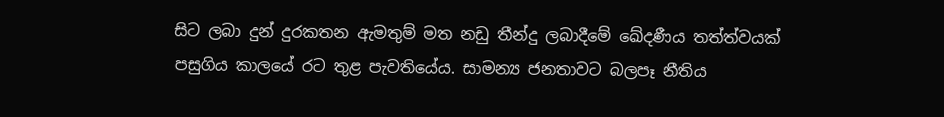සිට ලබා දුන් දුරකතන ඇමතුම් මත නඩු තීන්දු ලබාදීමේ ඛේදණීය තත්ත්වයක් පසුගිය කාලයේ රට තුළ පැවතියේය. සාමන්‍ය ජනතාවට බලපෑ නීතිය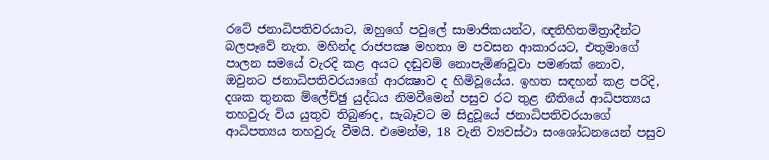රටේ ජනාධිපතිවරයාට, ඔහුගේ පවුලේ සාමාජිකයන්ට, ඥතිහිතමිත්‍රාදීන්ට බලපෑවේ නැත. මහින්ද රාජපක්‍ෂ මහතා ම පවසන ආකාරයට, එතුමාගේ පාලන සමයේ වැරදි කළ අයට දඬුවම් නොපැමිණවූවා පමණක් නොව, ඔවුනට ජනාධිපතිවරයාගේ ආරක්‍ෂාව ද හිමිවූයේය. ඉහත සඳහන් කළ පරිදි, දශක තුනක ම්ලේච්ඡු යුද්ධය නිමවීමෙන් පසුව රට තුළ නීතියේ ආධිපත්‍යය තහවුරු විය යුතුව තිබුණද, සැබෑවට ම සිදුවූයේ ජනාධිපතිවරයාගේ ආධිපත්‍යය තහවුරු වීමයි. එමෙන්ම, 18 වැනි ව්‍යවස්ථා සංශෝධනයෙන් පසුව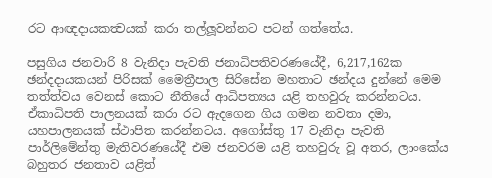රට ආඥදායකත්‍වයක් කරා තල්ලූවන්නට පටන් ගත්තේය.

පසුගිය ජනවාරි 8 වැනිදා පැවති ජනාධිපතිවරණයේදී, 6,217,162ක ඡන්දදායකයන් පිරිසක් මෛත්‍රීපාල සිරිසේන මහතාට ඡන්දය දුන්නේ මෙම තත්ත්වය වෙනස් කොට නීතියේ ආධිපත්‍යය යළි තහවුරු කරන්නටය. ඒකාධිපති පාලනයක් කරා රට ඇදගෙන ගිය ගමන නවතා දමා, යහපාලනයක් ස්ථාපිත කරන්නටය. අගෝස්තු 17 වැනිදා පැවති පාර්ලිමේන්තු මැතිවරණයේදී එම ජනවරම යළි තහවුරු වූ අතර, ලාංකේය බහුතර ජනතාව යළිත්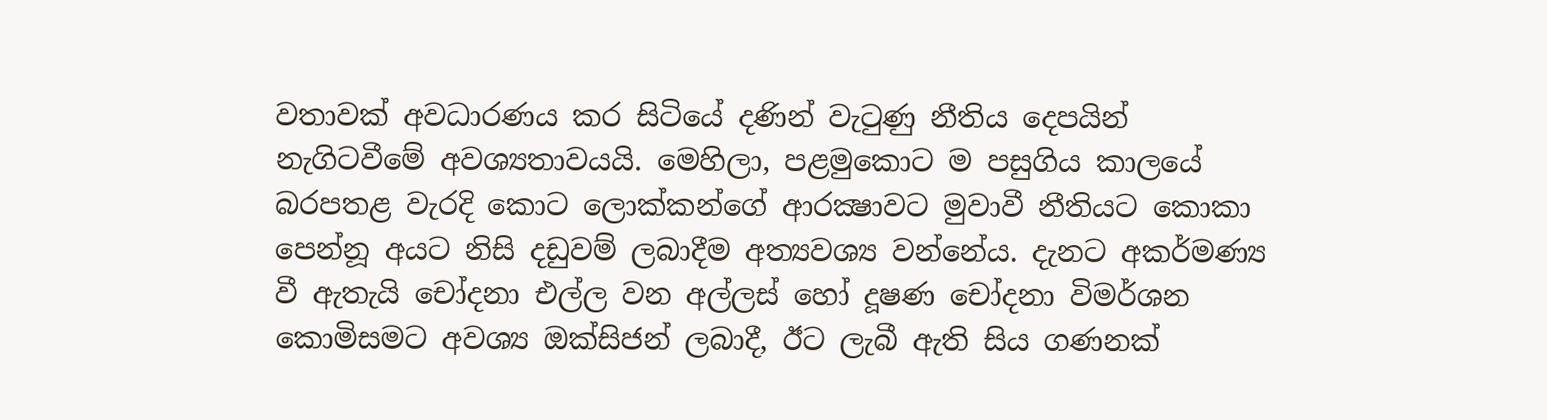වතාවක් අවධාරණය කර සිටියේ දණින් වැටුණු නීතිය දෙපයින් නැගිටවීමේ අවශ්‍යතාවයයි. මෙහිලා, පළමුකොට ම පසුගිය කාලයේ බරපතළ වැරදි කොට ලොක්කන්ගේ ආරක්‍ෂාවට මුවාවී නීතියට කොකා පෙන්නූ අයට නිසි දඩුවම් ලබාදීම අත්‍යවශ්‍ය වන්නේය. දැනට අකර්මණ්‍ය වී ඇතැයි චෝදනා එල්ල වන අල්ලස් හෝ දූෂණ චෝදනා විමර්ශන කොමිසමට අවශ්‍ය ඔක්සිජන් ලබාදී, ඊට ලැබී ඇති සිය ගණනක්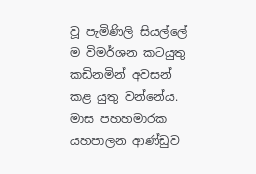වූ පැමිණිලි සියල්ලේ ම විමර්ශන කටයුතු කඩිනමින් අවසන් කළ යුතු වන්නේය. මාස පහහමාරක යහපාලන ආණ්ඩුව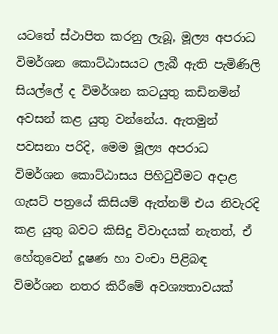යටතේ ස්ථාපිත කරනු ලැබූ, මූල්‍ය අපරාධ විමර්ශන කොට්ඨාසයට ලැබී ඇති පැමිණිලි සියල්ලේ ද විමර්ශන කටයුතු කඩිනමින් අවසන් කළ යුතු වන්නේය. ඇතමුන් පවසනා පරිදි, මෙම මූල්‍ය අපරාධ විමර්ශන කොට්ඨාසය පිහිටුවීමට අදාළ ගැසට් පත්‍රයේ කිසියම් ඇත්නම් එය නිවැරදි කළ යුතු බවට කිසිදු විවාදයක් නැතත්, ඒ හේතුවෙන් දූෂණ හා වංචා පිළිබඳ විමර්ශන නතර කිරීමේ අවශ්‍යතාවයක්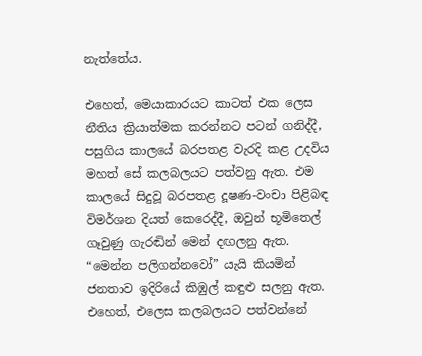නැත්තේය.

එහෙත්, මෙයාකාරයට කාටත් එක ලෙස නීතිය ක්‍රියාත්මක කරන්නට පටන් ගනිද්දී, පසුගිය කාලයේ බරපතළ වැරදි කළ උදවිය මහත් සේ කලබලයට පත්වනු ඇත. එම කාලයේ සිදුවූ බරපතළ දූෂණ-වංචා පිළිබඳ විමර්ශන දියත් කෙරෙද්දී, ඔවුන් භූමිතෙල් ගෑවුණු ගැරඬින් මෙන් දඟලනු ඇත. “මෙන්න පලිගන්නවෝ” යැයි කියමින් ජනතාව ඉදිරියේ කිඹුල් කඳුළු සලනු ඇත. එහෙත්, එලෙස කලබලයට පත්වන්නේ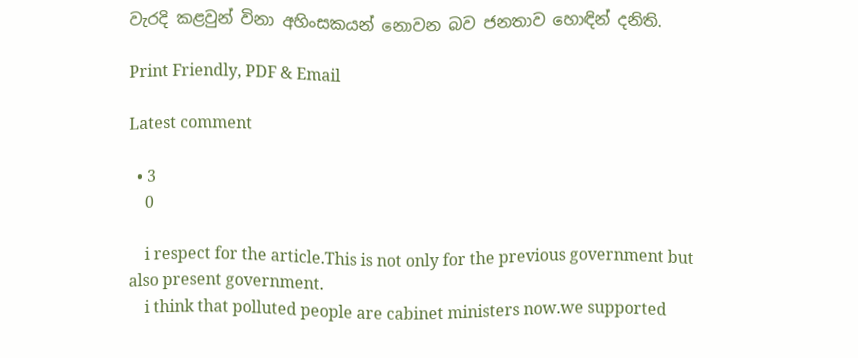වැරදි කළවුන් විනා අහිංසකයන් නොවන බව ජනතාව හොඳින් දනිති.

Print Friendly, PDF & Email

Latest comment

  • 3
    0

    i respect for the article.This is not only for the previous government but also present government.
    i think that polluted people are cabinet ministers now.we supported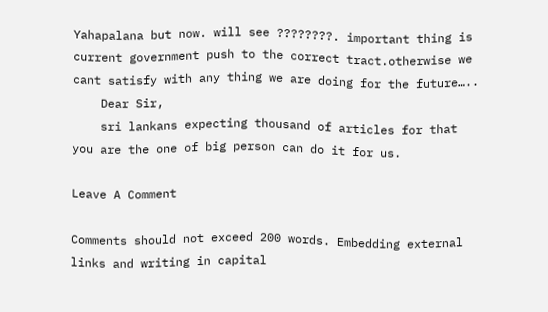Yahapalana but now. will see ????????. important thing is current government push to the correct tract.otherwise we cant satisfy with any thing we are doing for the future…..
    Dear Sir,
    sri lankans expecting thousand of articles for that you are the one of big person can do it for us.

Leave A Comment

Comments should not exceed 200 words. Embedding external links and writing in capital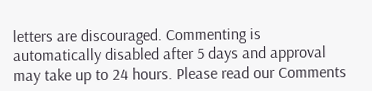letters are discouraged. Commenting is automatically disabled after 5 days and approval may take up to 24 hours. Please read our Comments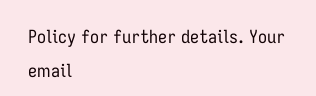Policy for further details. Your email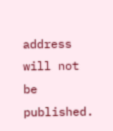address will not be published.